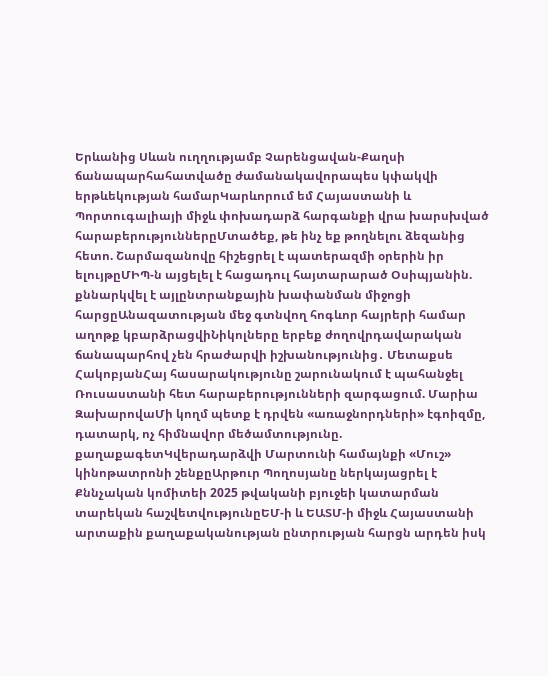Երևանից Սևան ուղղությամբ Չարենցավան-Քաղսի ճանապարհահատվածը ժամանակավորապես կփակվի երթևեկության համարԿարևորում եմ Հայաստանի և Պորտուգալիայի միջև փոխադարձ հարգանքի վրա խարսխված հարաբերություններըՄտածեք, թե ինչ եք թողնելու ձեզանից հետո. Շարմազանովը հիշեցրել է պատերազմի օրերին իր ելույթըՄԻՊ-ն այցելել է հացադուլ հայտարարած Օսիպյանին. քննարկվել է այլընտրանքային խափանման միջոցի հարցըԱնազատության մեջ գտնվող հոգևոր հայրերի համար աղոթք կբարձրացվիՆիկոլները երբեք ժողովրդավարական ճանապարհով չեն հրաժարվի իշխանությունից․ Մետաքսե ՀակոբյանՀայ հասարակությունը շարունակում է պահանջել Ռուսաստանի հետ հարաբերությունների զարգացում. Մարիա ԶախարովաՄի կողմ պետք է դրվեն «առաջնորդների» էգոիզմը, դատարկ, ոչ հիմնավոր մեծամտությունը. քաղաքագետԿվերադարձվի Մարտունի համայնքի «Մուշ» կինոթատրոնի շենքըԱրթուր Պողոսյանը ներկայացրել է Քննչական կոմիտեի 2025 թվականի բյուջեի կատարման տարեկան հաշվետվությունըԵՄ-ի և ԵԱՏՄ-ի միջև Հայաստանի արտաքին քաղաքականության ընտրության հարցն արդեն իսկ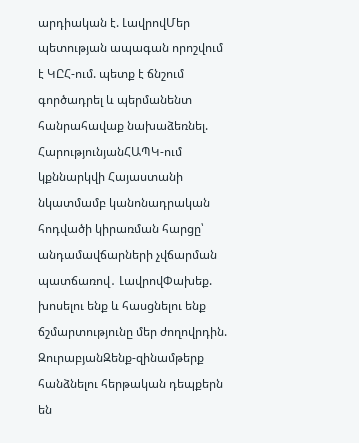արդիական է. ԼավրովՄեր պետության ապագան որոշվում է ԿԸՀ-ում. պետք է ճնշում գործադրել և պերմանենտ հանրահավաք նախաձեռնել. ՀարությունյանՀԱՊԿ-ում կքննարկվի Հայաստանի նկատմամբ կանոնադրական հոդվածի կիրառման հարցը՝ անդամավճարների չվճարման պատճառով․ ԼավրովՓախեք. խոսելու ենք և հասցնելու ենք ճշմարտությունը մեր ժողովրդին. ԶուրաբյանԶենք-զինամթերք հանձնելու հերթական դեպքերն են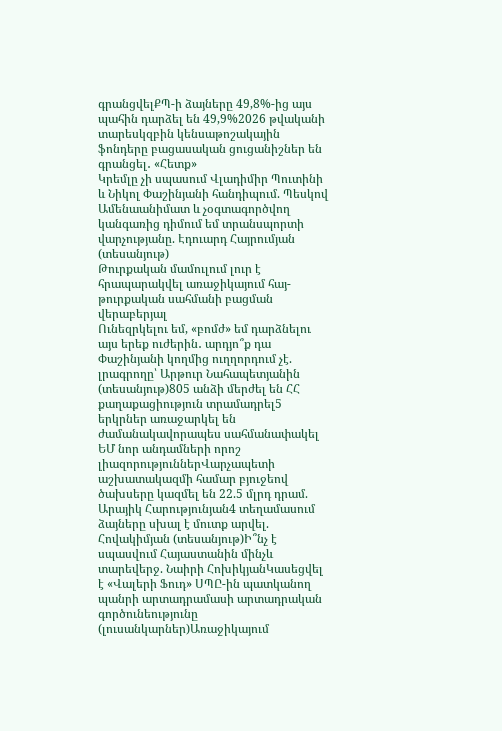գրանցվելՔՊ-ի ձայները 49,8%-ից այս պահին դարձել են 49,9%2026 թվականի տարեսկզբին կենսաթոշակային ֆոնդերը բացասական ցուցանիշներ են գրանցել․ «Հետք»
Կրեմլը չի սպասում Վլադիմիր Պուտինի և Նիկոլ Փաշինյանի հանդիպում. Պեսկով
Ամենաանիմատ և չօգտագործվող կանգառից դիմում եմ տրանսպորտի վարչությանը. Էդուարդ Հայրումյան (տեսանյութ)
Թուրքական մամուլում լուր է հրապարակվել առաջիկայում հայ-թուրքական սահմանի բացման վերաբերյալ
Ունեզրկելու եմ, «բոմժ» եմ դարձնելու այս երեք ուժերին․ արդյո՞ք դա Փաշինյանի կողմից ուղղորդում չէ. լրագրողը՝ Արթուր Նահապետյանին (տեսանյութ)805 անձի մերժել են ՀՀ քաղաքացիություն տրամադրել5 երկրներ առաջարկել են ժամանակավորապես սահմանափակել ԵՄ նոր անդամների որոշ լիազորություններՎարչապետի աշխատակազմի համար բյուջեով ծախսերը կազմել են 22.5 մլրդ դրամ. Արայիկ Հարությունյան4 տեղամասում ձայները սխալ է մուտք արվել. Հովակիմյան (տեսանյութ)Ի՞նչ է սպասվում Հայաստանին մինչև տարեվերջ. Նաիրի ՀոխիկյանԿասեցվել է «Վալերի Ֆուդ» ՍՊԸ-ին պատկանող պանրի արտադրամասի արտադրական գործունեությունը (լուսանկարներ)Առաջիկայում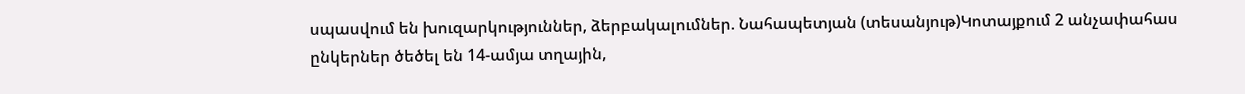սպասվում են խուզարկություններ, ձերբակալումներ. Նահապետյան (տեսանյութ)Կոտայքում 2 անչափահաս ընկերներ ծեծել են 14-ամյա տղային,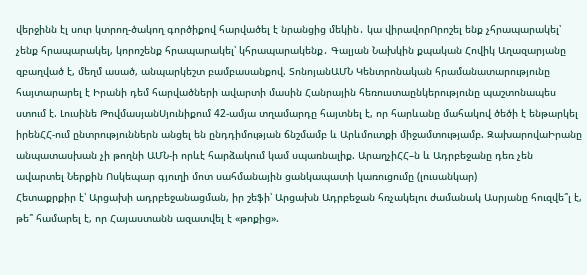վերջինն էլ սուր կտրող-ծակող գործիքով հարվածել է նրանցից մեկին․ կա վիրավորՈրոշել ենք չհրապարակել՝ չենք հրապարակել, կորոշենք հրապարակել՝ կհրապարակենք․ Գալյան Նախկին քպական Հովիկ Աղազարյանը զբաղված է, մեղմ ասած, անպարկեշտ բամբասանքով. ՏոնոյանԱՄՆ Կենտրոնական հրամանատարությունը հայտարարել է Իրանի դեմ հարվածների ավարտի մասին Հանրային հեռուստաընկերությունը պաշտոնապես ստում է. Լուսինե ԹովմասյանՍյունիքում 42-ամյա տղամարդը հայտնել է, որ հարևանը մահակով ծեծի է ենթարկել իրենՀՀ-ում ընտրություններն անցել են ընդդիմության ճնշմամբ և Արևմուտքի միջամտությամբ. ԶախարովաԻրանը անպատասխան չի թողնի ԱՄՆ-ի որևէ հարձակում կամ սպառնալիք. ԱրաղչիՀՀ–ն և Ադրբեջանը դեռ չեն ավարտել Ներքին Ոսկեպար գյուղի մոտ սահմանային ցանկապատի կառուցումը (լուսանկար)
Հետաքրքիր է՝ Արցախի ադրբեջանացման, իր շեֆի՝ Արցախն Ադրբեջան հռչակելու ժամանակ Ասրյանը հուզվե՞լ է, թե՞ համարել է, որ Հայաստանն ազատվել է «թոքից».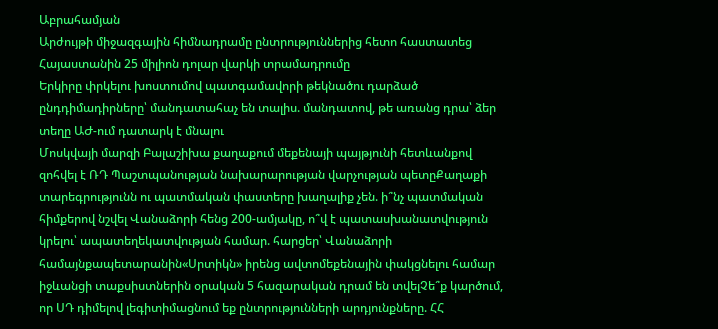Աբրահամյան
Արժույթի միջազգային հիմնադրամը ընտրություններից հետո հաստատեց Հայաստանին 25 միլիոն դոլար վարկի տրամադրումը
Երկիրը փրկելու խոստումով պատգամավորի թեկնածու դարձած ընդդիմադիրները՝ մանդատահաչ են տալիս. մանդատով, թե առանց դրա՝ ձեր տեղը ԱԺ-ում դատարկ է մնալու
Մոսկվայի մարզի Բալաշիխա քաղաքում մեքենայի պայթյունի հետևանքով զոհվել է ՌԴ Պաշտպանության նախարարության վարչության պետըՔաղաքի տարեգրությունն ու պատմական փաստերը խաղալիք չեն. ի՞նչ պատմական հիմքերով նշվել Վանաձորի հենց 200-ամյակը, ո՞վ է պատասխանատվություն կրելու՝ ապատեղեկատվության համար. հարցեր՝ Վանաձորի համայնքապետարանին«Սրտիկն» իրենց ավտոմեքենային փակցնելու համար իջևանցի տաքսիստներին օրական 5 հազարական դրամ են տվելՉե՞ք կարծում, որ ՍԴ դիմելով լեգիտիմացնում եք ընտրությունների արդյունքները. ՀՀ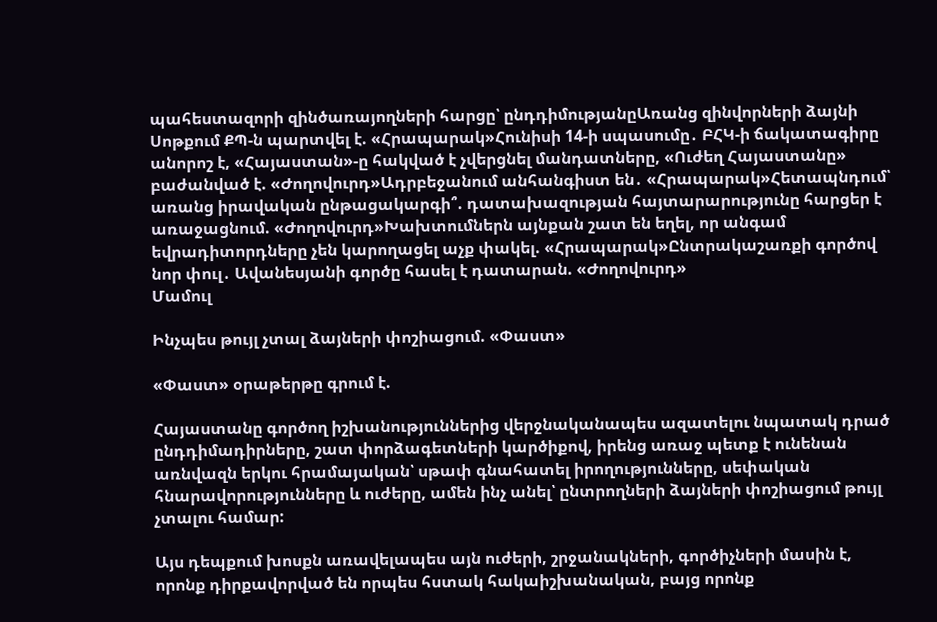պահեստազորի զինծառայողների հարցը՝ ընդդիմությանըԱռանց զինվորների ձայնի Սոթքում ՔՊ-ն պարտվել է. «Հրապարակ»Հունիսի 14-ի սպասումը․ ԲՀԿ-ի ճակատագիրը անորոշ է, «Հայաստան»-ը հակված է չվերցնել մանդատները, «Ուժեղ Հայաստանը» բաժանված է. «Ժողովուրդ»Ադրբեջանում անհանգիստ են․ «Հրապարակ»Հետապնդում՝ առանց իրավական ընթացակարգի՞. դատախազության հայտարարությունը հարցեր է առաջացնում. «Ժողովուրդ»Խախտումներն այնքան շատ են եղել, որ անգամ եվրադիտորդները չեն կարողացել աչք փակել. «Հրապարակ»Ընտրակաշառքի գործով նոր փուլ․ Ավանեսյանի գործը հասել է դատարան. «Ժողովուրդ»
Մամուլ

Ինչպես թույլ չտալ ձայների փոշիացում. «Փաստ»

«Փաստ» օրաթերթը գրում է.

Հայաստանը գործող իշխանություններից վերջնականապես ազատելու նպատակ դրած ընդդիմադիրները, շատ փորձագետների կարծիքով, իրենց առաջ պետք է ունենան առնվազն երկու հրամայական՝ սթափ գնահատել իրողությունները, սեփական հնարավորությունները և ուժերը, ամեն ինչ անել՝ ընտրողների ձայների փոշիացում թույլ չտալու համար:

Այս դեպքում խոսքն առավելապես այն ուժերի, շրջանակների, գործիչների մասին է, որոնք դիրքավորված են որպես հստակ հակաիշխանական, բայց որոնք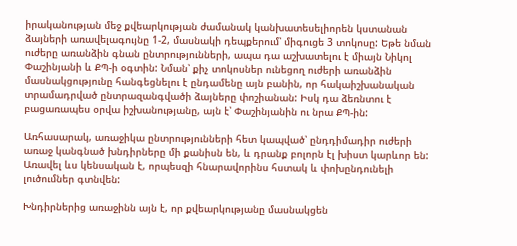իրականության մեջ քվեարկության ժամանակ կանխատեսելիորեն կստանան ձայների առավելագույնը 1-2, մասնակի դեպքերում՝ միգուցե 3 տոկոսը: Եթե նման ուժերը առանձին գնան ընտրությունների, ապա դա աշխատելու է միայն Նիկոլ Փաշինյանի և ՔՊ-ի օգտին: Նման՝ քիչ տոկոսներ ունեցող ուժերի առանձին մասնակցությունը հանգեցնելու է ընդամենը այն բանին, որ հակաիշխանական տրամադրված ընտրազանգվածի ձայները փոշիանան: Իսկ դա ձեռնտու է բացառապես օրվա իշխանությանը, այն է՝ Փաշինյանին ու նրա ՔՊ-ին:

Առհասարակ, առաջիկա ընտրությունների հետ կապված՝ ընդդիմադիր ուժերի առաջ կանգնած խնդիրները մի քանիսն են, և դրանք բոլորն էլ խիստ կարևոր են: Առավել ևս կենսական է, որպեսզի հնարավորինս հստակ և փոխընդունելի լուծումներ գտնվեն:

Խնդիրներից առաջինն այն է, որ քվեարկությանը մասնակցեն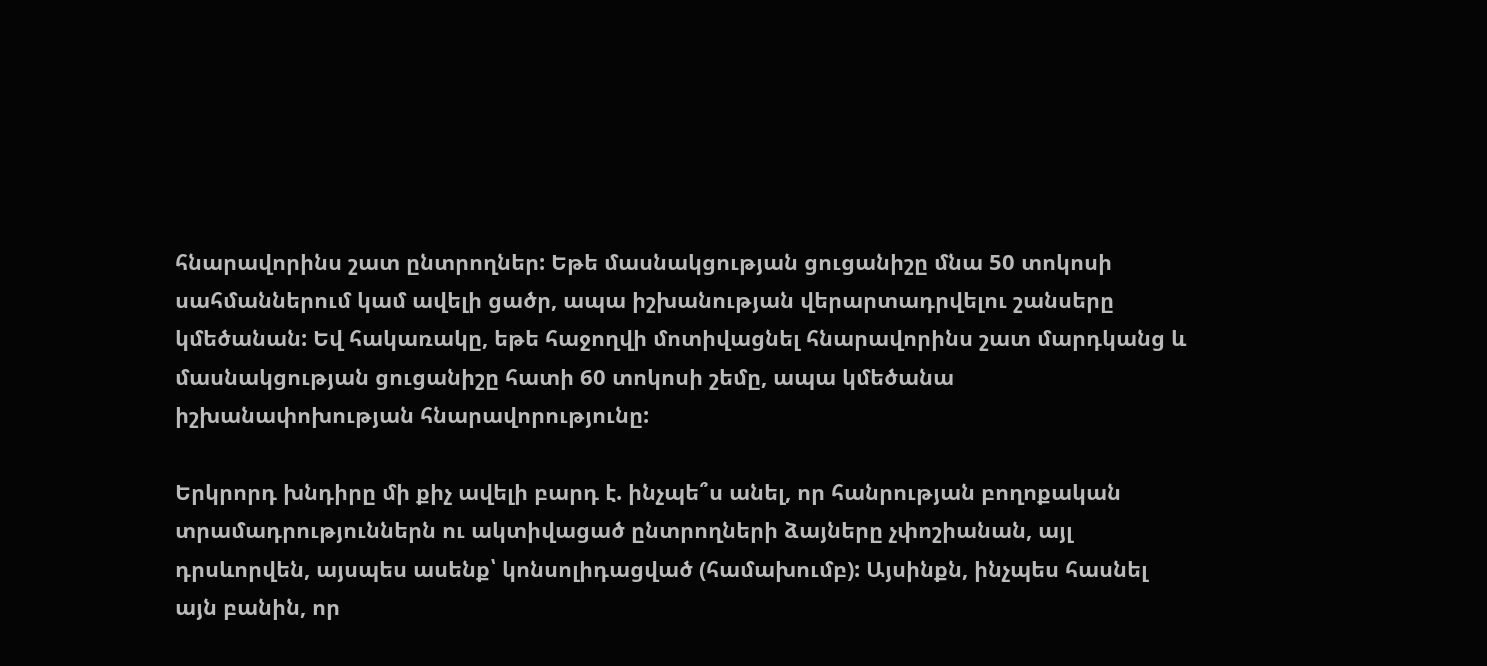հնարավորինս շատ ընտրողներ: Եթե մասնակցության ցուցանիշը մնա 50 տոկոսի սահմաններում կամ ավելի ցածր, ապա իշխանության վերարտադրվելու շանսերը կմեծանան: Եվ հակառակը, եթե հաջողվի մոտիվացնել հնարավորինս շատ մարդկանց և մասնակցության ցուցանիշը հատի 60 տոկոսի շեմը, ապա կմեծանա իշխանափոխության հնարավորությունը:

Երկրորդ խնդիրը մի քիչ ավելի բարդ է. ինչպե՞ս անել, որ հանրության բողոքական տրամադրություններն ու ակտիվացած ընտրողների ձայները չփոշիանան, այլ դրսևորվեն, այսպես ասենք՝ կոնսոլիդացված (համախումբ): Այսինքն, ինչպես հասնել այն բանին, որ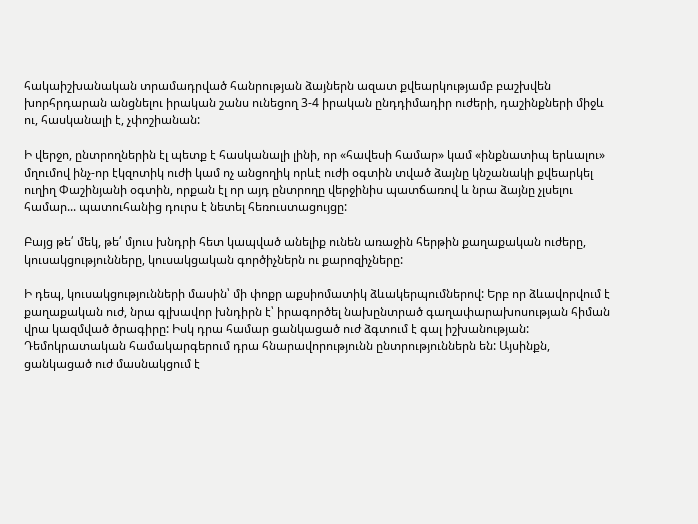հակաիշխանական տրամադրված հանրության ձայներն ազատ քվեարկությամբ բաշխվեն խորհրդարան անցնելու իրական շանս ունեցող 3-4 իրական ընդդիմադիր ուժերի, դաշինքների միջև ու, հասկանալի է, չփոշիանան:

Ի վերջո, ընտրողներին էլ պետք է հասկանալի լինի, որ «հավեսի համար» կամ «ինքնատիպ երևալու» մղումով ինչ-որ էկզոտիկ ուժի կամ ոչ անցողիկ որևէ ուժի օգտին տված ձայնը կնշանակի քվեարկել ուղիղ Փաշինյանի օգտին, որքան էլ որ այդ ընտրողը վերջինիս պատճառով և նրա ձայնը չլսելու համար... պատուհանից դուրս է նետել հեռուստացույցը:

Բայց թե՛ մեկ, թե՛ մյուս խնդրի հետ կապված անելիք ունեն առաջին հերթին քաղաքական ուժերը, կուսակցությունները, կուսակցական գործիչներն ու քարոզիչները:

Ի դեպ, կուսակցությունների մասին՝ մի փոքր աքսիոմատիկ ձևակերպումներով: Երբ որ ձևավորվում է քաղաքական ուժ, նրա գլխավոր խնդիրն է՝ իրագործել նախընտրած գաղափարախոսության հիման վրա կազմված ծրագիրը: Իսկ դրա համար ցանկացած ուժ ձգտում է գալ իշխանության: Դեմոկրատական համակարգերում դրա հնարավորությունն ընտրություններն են: Այսինքն, ցանկացած ուժ մասնակցում է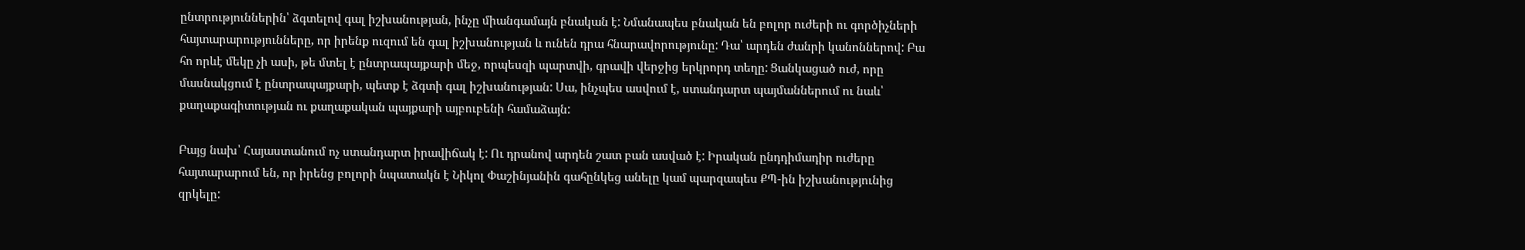ընտրություններին՝ ձգտելով գալ իշխանության, ինչը միանգամայն բնական է: Նմանապես բնական են բոլոր ուժերի ու գործիչների հայտարարությունները, որ իրենք ուզում են գալ իշխանության և ունեն դրա հնարավորությունը: Դա՝ արդեն ժանրի կանոններով: Բա հո որևէ մեկը չի ասի, թե մտել է ընտրապայքարի մեջ, որպեսզի պարտվի, գրավի վերջից երկրորդ տեղը: Ցանկացած ուժ, որը մասնակցում է ընտրապայքարի, պետք է ձգտի գալ իշխանության: Սա, ինչպես ասվում է, ստանդարտ պայմաններում ու նաև՝ քաղաքագիտության ու քաղաքական պայքարի այբուբենի համաձայն:

Բայց նախ՝ Հայաստանում ոչ ստանդարտ իրավիճակ է: Ու դրանով արդեն շատ բան ասված է: Իրական ընդդիմադիր ուժերը հայտարարում են, որ իրենց բոլորի նպատակն է Նիկոլ Փաշինյանին գահընկեց անելը կամ պարզապես ՔՊ-ին իշխանությունից զրկելը: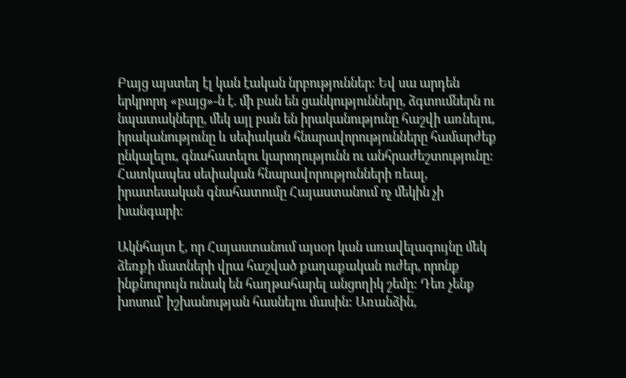Բայց այստեղ էլ կան էական նրբություններ: Եվ սա արդեն երկրորդ «բայց»-ն է. մի բան են ցանկությունները, ձգտումներն ու նպատակները, մեկ այլ բան են իրականությունը հաշվի առնելու, իրականությունը և սեփական հնարավորությունները համարժեք ընկալելու, գնահատելու կարողությունն ու անհրաժեշտությունը: Հատկապես սեփական հնարավորությունների ռեալ, իրատեսական գնահատումը Հայաստանում ոչ մեկին չի խանգարի:

Ակնհայտ է, որ Հայաստանում այսօր կան առավելագույնը մեկ ձեռքի մատների վրա հաշված քաղաքական ուժեր, որոնք ինքնուրույն ունակ են հաղթահարել անցողիկ շեմը: Դեռ չենք խոսում՝ իշխանության հասնելու մասին: Առանձին,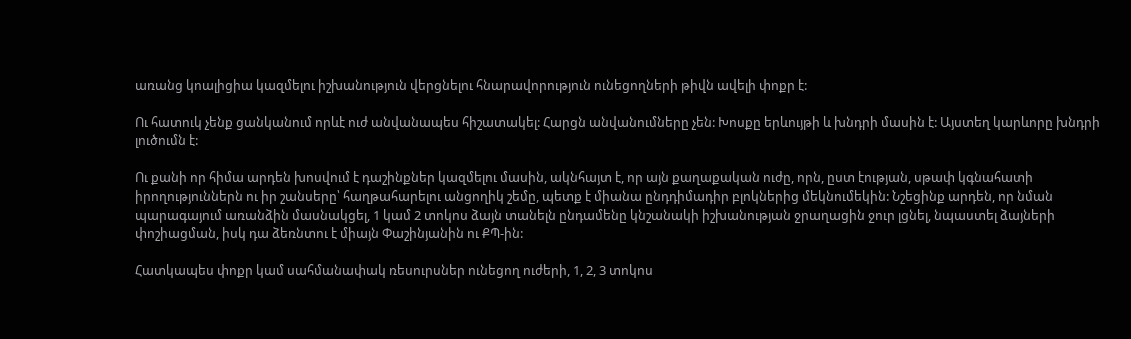առանց կոալիցիա կազմելու իշխանություն վերցնելու հնարավորություն ունեցողների թիվն ավելի փոքր է:

Ու հատուկ չենք ցանկանում որևէ ուժ անվանապես հիշատակել: Հարցն անվանումները չեն: Խոսքը երևույթի և խնդրի մասին է: Այստեղ կարևորը խնդրի լուծումն է:

Ու քանի որ հիմա արդեն խոսվում է դաշինքներ կազմելու մասին, ակնհայտ է, որ այն քաղաքական ուժը, որն, ըստ էության, սթափ կգնահատի իրողություններն ու իր շանսերը՝ հաղթահարելու անցողիկ շեմը, պետք է միանա ընդդիմադիր բլոկներից մեկնումեկին: Նշեցինք արդեն, որ նման պարագայում առանձին մասնակցել, 1 կամ 2 տոկոս ձայն տանելն ընդամենը կնշանակի իշխանության ջրաղացին ջուր լցնել, նպաստել ձայների փոշիացման, իսկ դա ձեռնտու է միայն Փաշինյանին ու ՔՊ-ին:

Հատկապես փոքր կամ սահմանափակ ռեսուրսներ ունեցող ուժերի, 1, 2, 3 տոկոս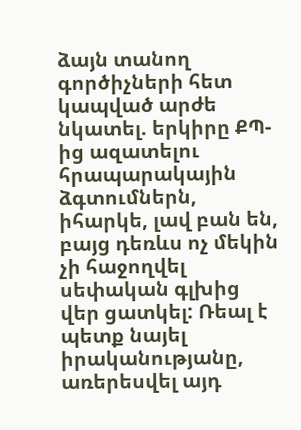ձայն տանող գործիչների հետ կապված արժե նկատել. երկիրը ՔՊ-ից ազատելու հրապարակային ձգտումներն, իհարկե, լավ բան են, բայց դեռևս ոչ մեկին չի հաջողվել սեփական գլխից վեր ցատկել: Ռեալ է պետք նայել իրականությանը, առերեսվել այդ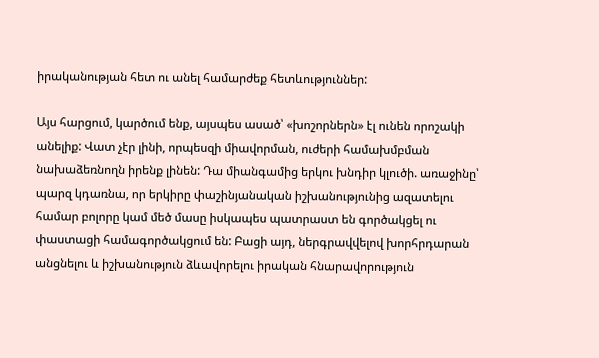իրականության հետ ու անել համարժեք հետևություններ:

Այս հարցում, կարծում ենք, այսպես ասած՝ «խոշորներն» էլ ունեն որոշակի անելիք: Վատ չէր լինի, որպեսզի միավորման, ուժերի համախմբման նախաձեռնողն իրենք լինեն: Դա միանգամից երկու խնդիր կլուծի. առաջինը՝ պարզ կդառնա, որ երկիրը փաշինյանական իշխանությունից ազատելու համար բոլորը կամ մեծ մասը իսկապես պատրաստ են գործակցել ու փաստացի համագործակցում են: Բացի այդ, ներգրավվելով խորհրդարան անցնելու և իշխանություն ձևավորելու իրական հնարավորություն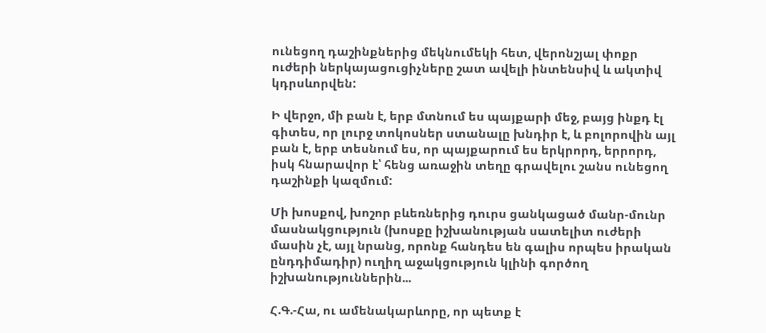ունեցող դաշինքներից մեկնումեկի հետ, վերոնշյալ փոքր ուժերի ներկայացուցիչները շատ ավելի ինտենսիվ և ակտիվ կդրսևորվեն:

Ի վերջո, մի բան է, երբ մտնում ես պայքարի մեջ, բայց ինքդ էլ գիտես, որ լուրջ տոկոսներ ստանալը խնդիր է, և բոլորովին այլ բան է, երբ տեսնում ես, որ պայքարում ես երկրորդ, երրորդ, իսկ հնարավոր է՝ հենց առաջին տեղը գրավելու շանս ունեցող դաշինքի կազմում:

Մի խոսքով, խոշոր բևեռներից դուրս ցանկացած մանր-մունր մասնակցություն (խոսքը իշխանության սատելիտ ուժերի մասին չէ, այլ նրանց, որոնք հանդես են գալիս որպես իրական ընդդիմադիր) ուղիղ աջակցություն կլինի գործող իշխանություններին...

Հ.Գ.-Հա, ու ամենակարևորը, որ պետք է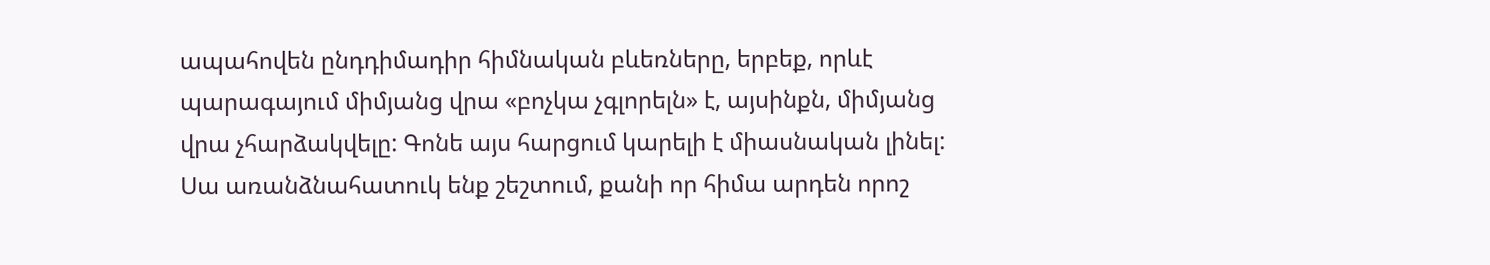ապահովեն ընդդիմադիր հիմնական բևեռները, երբեք, որևէ պարագայում միմյանց վրա «բոչկա չգլորելն» է, այսինքն, միմյանց վրա չհարձակվելը: Գոնե այս հարցում կարելի է միասնական լինել: Սա առանձնահատուկ ենք շեշտում, քանի որ հիմա արդեն որոշ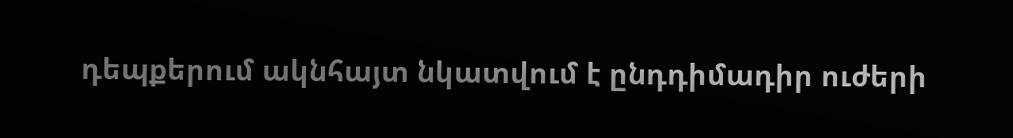դեպքերում ակնհայտ նկատվում է ընդդիմադիր ուժերի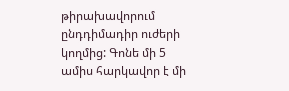թիրախավորում ընդդիմադիր ուժերի կողմից: Գոնե մի 5 ամիս հարկավոր է մի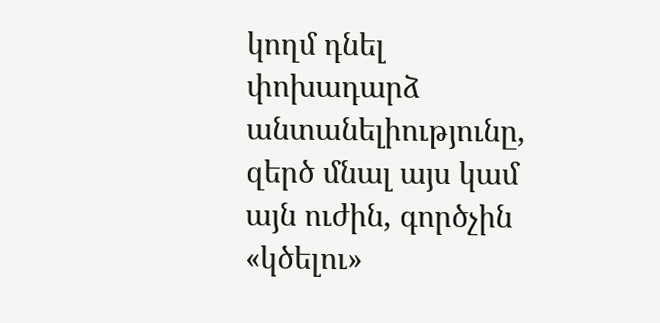կողմ դնել փոխադարձ անտանելիությունը, զերծ մնալ այս կամ այն ուժին, գործչին «կծելու»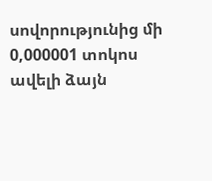սովորությունից մի 0,000001 տոկոս ավելի ձայն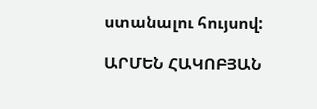ստանալու հույսով:

ԱՐՄԵՆ ՀԱԿՈԲՅԱՆ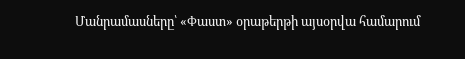Մանրամասները՝ «Փաստ» օրաթերթի այսօրվա համարում